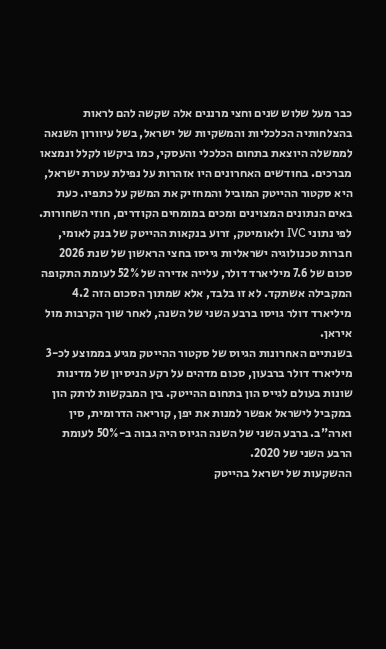כבר מעל שלוש שנים וחצי מרננים אלה שקשה להם לראות בהצלחותיה הכלכליות והמשקיות של ישראל, בשל עיוורון השנאה לממשלה היוצאת בתחום הכלכלי והעסקי, כמו ביקשו לקלל ונמצאו מברכים. בחודשים האחרונים היו אזהרות על נפילת עטרת ישראל, היא סקטור ההייטק המוביל והמחזיק את המשק על כתפיו. כעת באים הנתונים המצוינים ומכים במומחים הקודרים, חוזי השחורות.
לפי נתוני IVC ולאומיטק, זרוע בנקאות ההייטק של בנק לאומי, חברות טכנולוגיה ישראליות גייסו בחצי הראשון של שנת 2026 סכום של 7.6 מיליארד דולר, עלייה אדירה של 52% לעומת התקופה המקבילה אשתקד. לא זו בלבד, אלא שמתוך הסכום הזה 4.2 מיליארד דולר גויסו ברבע השני של השנה, לאחר שוך הקרבות מול איראן.
בשנתיים האחרונות הגיוס של סקטור ההייטק מגיע בממוצע לכ-3 מיליארד דולר ברבעון, סכום מדהים על רקע הניסיון של מדינות שונות בעולם לגייס הון בתחום ההייטק. בין המבקשות לרתק הון במקביל לישראל אפשר למנות את יפן, קוריאה הדרומית, סין וארה"ב. ברבע השני של השנה הגיוס היה גבוה ב-50% לעומת הרבע השני של 2020.
ההשקעות של ישראל בהייטק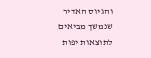והגיוס האדיר שנמשך מביאים לתוצאות יפות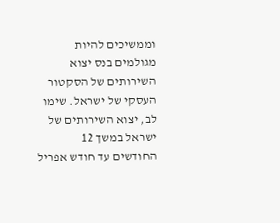וממשיכים להיות מגולמים בנס יצוא השירותים של הסקטור העסקי של ישראל. שימו לב, יצוא השירותים של ישראל במשך 12 החודשים עד חודש אפריל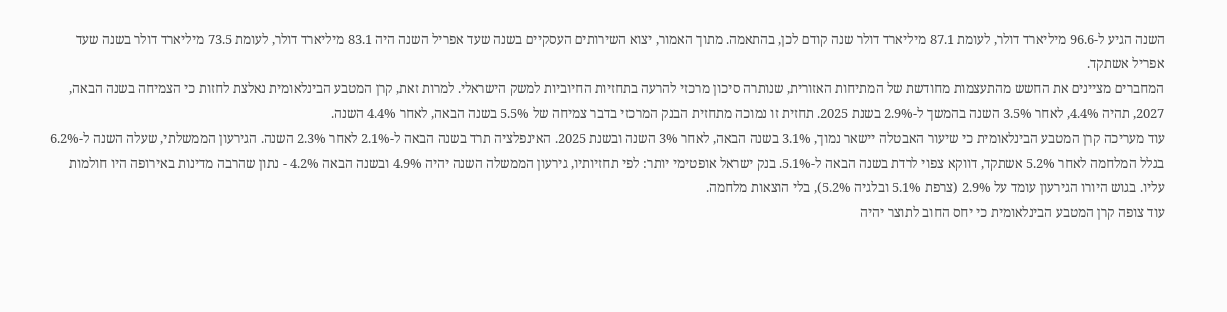השנה הגיע ל-96.6 מיליארד דולר, לעומת 87.1 מיליארד דולר שנה קודם לכן, בהתאמה. מתוך האמור, יצוא השירותים העסקיים בשנה שעד אפריל השנה היה 83.1 מיליארד דולר, לעומת 73.5 מיליארד דולר בשנה שעד אפריל אשתקד.
המחברים מציינים את החשש מהתעצמות מחודשת של המתיחות האזורית, שנותרה סיכון מרכזי להרעה בתחזיות החיוביות למשק הישראלי. למרות זאת, קרן המטבע הבינלאומית נאלצת לחזות כי הצמיחה בשנה הבאה, 2027, תהיה 4.4%, לאחר 3.5% השנה בהמשך ל-2.9% בשנת 2025. תחזית זו נמוכה מתחזית הבנק המרכזי בדבר צמיחה של 5.5% בשנה הבאה, לאחר 4.4% השנה.
עוד מעריכה קרן המטבע הבינלאומית כי שיעור האבטלה יישאר נמוך, 3.1% בשנה הבאה, לאחר 3% השנה ובשנת 2025. האינפלציה תרד בשנה הבאה ל-2.1% לאחר 2.3% השנה. הגירעון הממשלתי, שעלה השנה ל-6.2% בגלל המלחמה לאחר 5.2% אשתקד, דווקא צפוי לרדת בשנה הבאה ל-5.1%. בנק ישראל אופטימי יותר: לפי תחזיותיו, גירעון הממשלה השנה יהיה 4.9% ובשנה הבאה 4.2% - נתון שהרבה מדינות באירופה היו חולמות עליו. בגוש היורו הגירעון עומד על 2.9% (צרפת 5.1% ובלגיה 5.2%), בלי הוצאות מלחמה.
עוד צופה קרן המטבע הבינלאומית כי יחס החוב לתוצר יהיה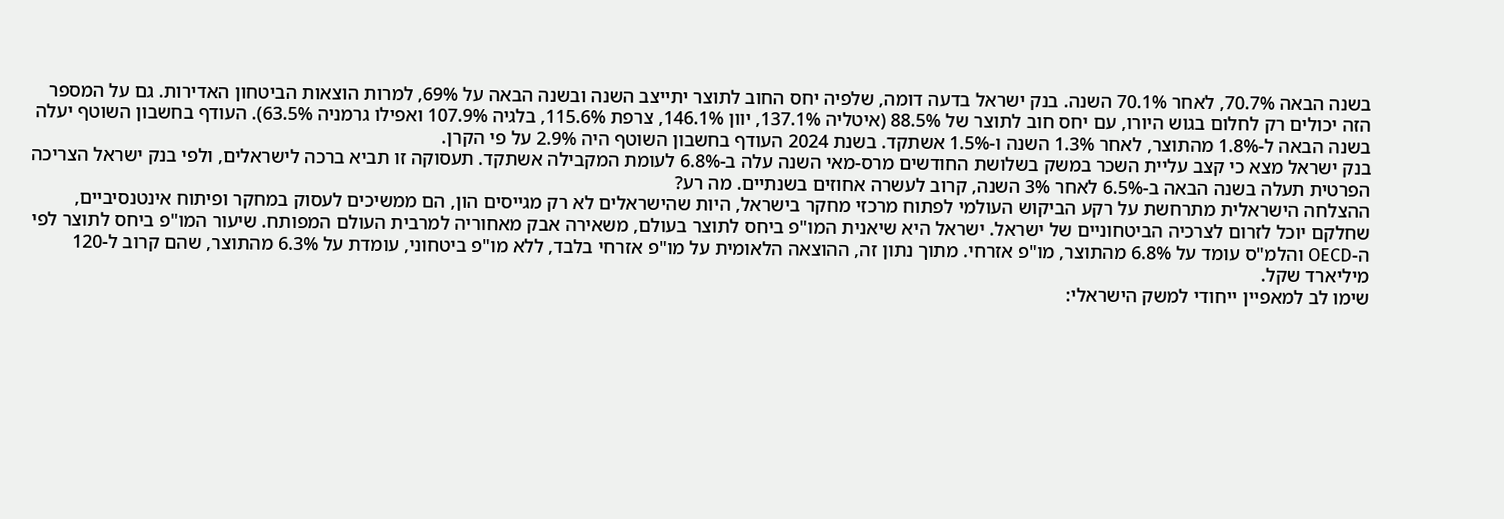בשנה הבאה 70.7%, לאחר 70.1% השנה. בנק ישראל בדעה דומה, שלפיה יחס החוב לתוצר יתייצב השנה ובשנה הבאה על 69%, למרות הוצאות הביטחון האדירות. גם על המספר הזה יכולים רק לחלום בגוש היורו, עם יחס חוב לתוצר של 88.5% (איטליה 137.1%, יוון 146.1%, צרפת 115.6%, בלגיה 107.9% ואפילו גרמניה 63.5%). העודף בחשבון השוטף יעלה בשנה הבאה ל-1.8% מהתוצר, לאחר 1.3% השנה ו-1.5% אשתקד. בשנת 2024 העודף בחשבון השוטף היה 2.9% על פי הקרן.
בנק ישראל מצא כי קצב עליית השכר במשק בשלושת החודשים מרס-מאי השנה עלה ב-6.8% לעומת המקבילה אשתקד. תעסוקה זו תביא ברכה לישראלים, ולפי בנק ישראל הצריכה הפרטית תעלה בשנה הבאה ב-6.5% לאחר 3% השנה, קרוב לעשרה אחוזים בשנתיים. מה רע?
ההצלחה הישראלית מתרחשת על רקע הביקוש העולמי לפתוח מרכזי מחקר בישראל, היות שהישראלים לא רק מגייסים הון, הם ממשיכים לעסוק במחקר ופיתוח אינטנסיביים, שחלקם יוכל לזרום לצרכיה הביטחוניים של ישראל. ישראל היא שיאנית המו"פ ביחס לתוצר בעולם, משאירה אבק מאחוריה למרבית העולם המפותח. שיעור המו"פ ביחס לתוצר לפי ה-OECD והלמ"ס עומד על 6.8% מהתוצר, מו"פ אזרחי. מתוך נתון זה, ההוצאה הלאומית על מו"פ אזרחי בלבד, ללא מו"פ ביטחוני, עומדת על 6.3% מהתוצר, שהם קרוב ל-120 מיליארד שקל.
שימו לב למאפיין ייחודי למשק הישראלי: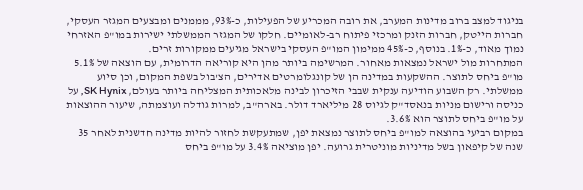בניגוד למצב ברוב מדינות המערב, את רובה המכריע של הפעילות, כ-93%, מממנים ומבצעים המגזר העסקי, חברות הייטק, חברות הזנק ומרכזי פיתוח רב-לאומיים. חלקו של המגזר הממשלתי ישירות במו"פ האזרחי נמוך מאוד, כ-1%. בנוסף, כ-45% ממימון המו"פ העסקי בישראל מגיעים ממקורות זרים.
המתחרות מול ישראל נמצאות מאחור. המרשימה ביותר מהן היא קוריאה הדרומית, עם הוצאה של 5.1% מו"פ ביחס לתוצר. ההשקעות במדינה הן של קונגלומרטים אדירים, הצ'בול בשפת המקום, וכן סיוע ממשלתי. רק השבוע הודיעה ענקית שבבי הזיכרון לבינה מלאכותית המצליחה ביותר בעולם, SK Hynix, על כניסה ורישום מניות בנאסד"ק לגיוס 28 מיליארד דולר. בארה"ב, למרות גודלה ועוצמתה, שיעור ההוצאות על מו"פ ביחס לתוצר הוא 3.6%.
במקום רביעי בהוצאה למו"פ ביחס לתוצר נמצאת יפן, שמתעקשת לחזור להיות מדינה חדשנית לאחר 35 שנה של קיפאון בשל מדיניות מוניטרית גרועה. יפן מוציאה 3.4% על מו"פ ביחס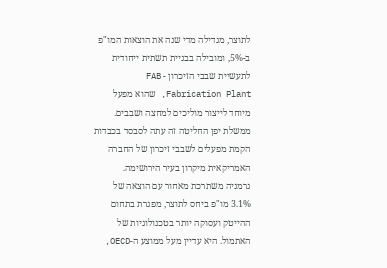לתוצר, מגדילה מדי שנה את הוצאות המו"פ ב-5%, ומובילה בבניית תשתית ייחודית לתעשיית שבבי הזיכרון - FAB Fabrication Plant, שהוא מפעל מיוחד לייצור מוליכים למחצה ושבבים. ממשלת יפן החליטה זה עתה לסבסד בכבדות הקמת מפעלים לשבבי זיכרון של החברה האמריקאית מיקרון בעיר הירושימה.
גרמניה משתרכת מאחור עם הוצאה של 3.1% מו"פ ביחס לתוצר, מפגרת בתחום ההייטק ועסוקה יותר בטכנולוגיות של האתמול. היא עדיין מעל ממוצע ה-OECD,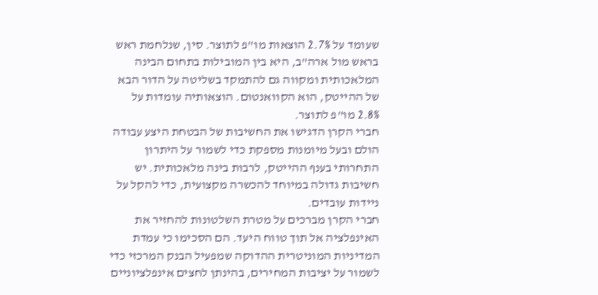שעומד על 2.7% הוצאות מו"פ לתוצר. סין, שנלחמת ראש בראש מול ארה"ב, היא בין המובילות בתחום הבינה המלאכותית ומקווה גם להתמקד בשליטה על הדור הבא של ההייטק, הוא הקוואנטום. הוצאותיה עומדות על 2.8% מו"פ לתוצר.
חברי הקרן הדגישו את החשיבות של הבטחת היצע עבודה הולם ובעל מיומנות מספקת כדי לשמור על היתרון התחרותי בענף ההייטק, לרבות בינה מלאכותית. יש חשיבות גדולה במיוחד להכשרה מקצועית, כדי להקל על ניידות עובדים.
חברי הקרן מברכים על מטרת השלטונות להחזיר את האינפלציה אל תוך טווח היעד. הם הסכימו כי עמדת המדיניות המוניטרית ההדוקה שמפעיל הבנק המרכזי כדי לשמור על יציבות המחירים, בהינתן לחצים אינפלציוניים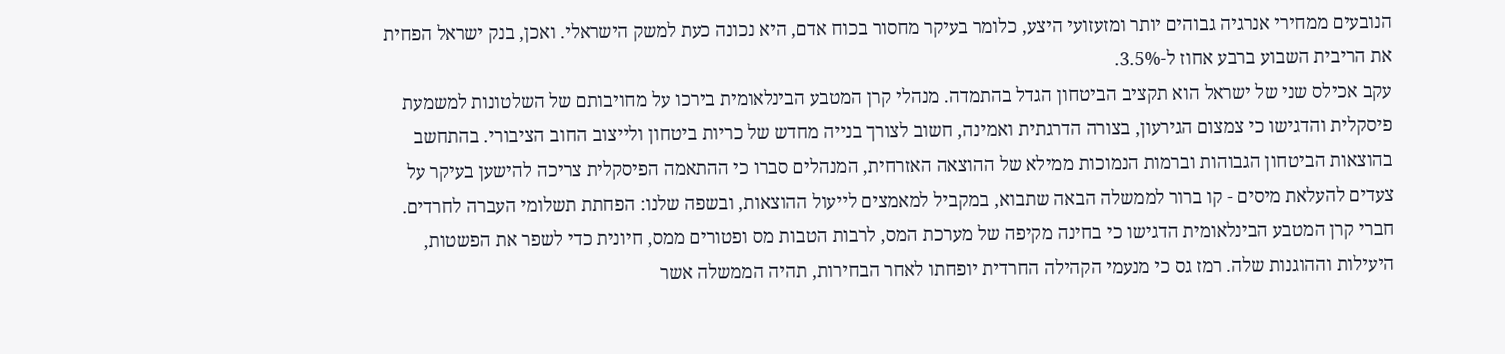הנובעים ממחירי אנרגיה גבוהים יותר ומזעזועי היצע, כלומר בעיקר מחסור בכוח אדם, היא נכונה כעת למשק הישראלי. ואכן, בנק ישראל הפחית את הריבית השבוע ברבע אחוז ל-3.5%.
עקב אכילס שני של ישראל הוא תקציב הביטחון הגדל בהתמדה. מנהלי קרן המטבע הבינלאומית בירכו על מחויבותם של השלטונות למשמעת פיסקלית והדגישו כי צמצום הגירעון, בצורה הדרגתית ואמינה, חשוב לצורך בנייה מחדש של כריות ביטחון ולייצוב החוב הציבורי. בהתחשב בהוצאות הביטחון הגבוהות וברמות הנמוכות ממילא של ההוצאה האזרחית, המנהלים סברו כי ההתאמה הפיסקלית צריכה להישען בעיקר על צעדים להעלאת מיסים - קו ברור לממשלה הבאה שתבוא, במקביל למאמצים לייעול ההוצאות, ובשפה שלנו: הפחתת תשלומי העברה לחרדים.
חברי קרן המטבע הבינלאומית הדגישו כי בחינה מקיפה של מערכת המס, לרבות הטבות מס ופטורים ממס, חיונית כדי לשפר את הפשטות, היעילות וההוגנות שלה. רמז גס כי מנעמי הקהילה החרדית יופחתו לאחר הבחירות, תהיה הממשלה אשר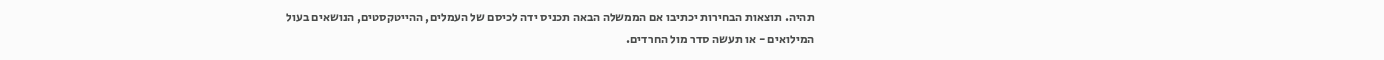תהיה. תוצאות הבחירות יכתיבו אם הממשלה הבאה תכניס ידה לכיסם של העמלים, ההייטקסטים, הנושאים בעול המילואים - או תעשה סדר מול החרדים.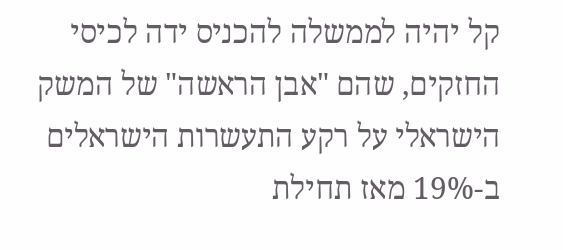קל יהיה לממשלה להכניס ידה לכיסי החזקים, שהם "אבן הראשה" של המשק הישראלי על רקע התעשרות הישראלים ב-19% מאז תחילת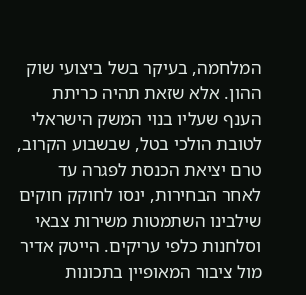המלחמה, בעיקר בשל ביצועי שוק ההון. אלא שזאת תהיה כריתת הענף שעליו בנוי המשק הישראלי לטובת הולכי בטל, שבשבוע הקרוב, טרם יציאת הכנסת לפגרה עד לאחר הבחירות, ינסו לחוקק חוקים שילבינו השתמטות משירות צבאי וסלחנות כלפי עריקים. הייטק אדיר מול ציבור המאופיין בתכונות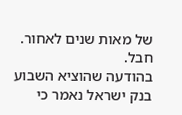של מאות שנים לאחור. חבל.
בהודעה שהוציא השבוע בנק ישראל נאמר כי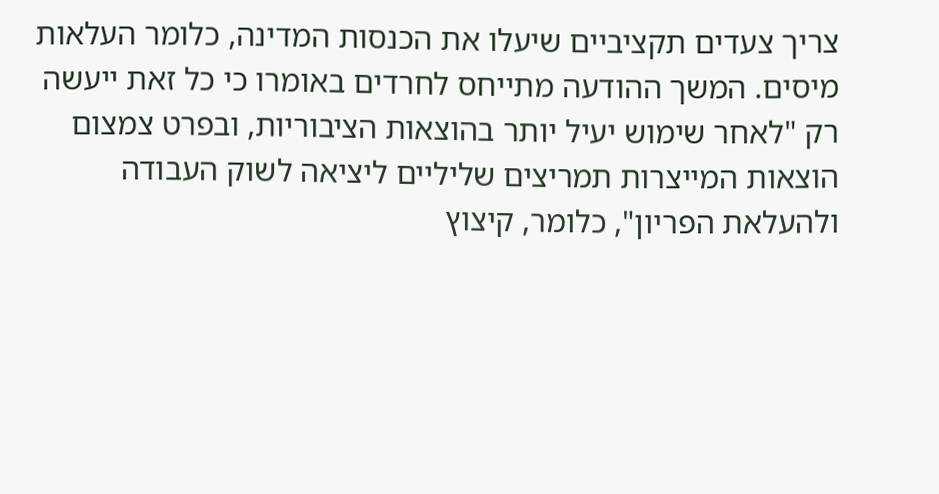צריך צעדים תקציביים שיעלו את הכנסות המדינה, כלומר העלאות מיסים. המשך ההודעה מתייחס לחרדים באומרו כי כל זאת ייעשה רק "לאחר שימוש יעיל יותר בהוצאות הציבוריות, ובפרט צמצום הוצאות המייצרות תמריצים שליליים ליציאה לשוק העבודה ולהעלאת הפריון", כלומר, קיצוץ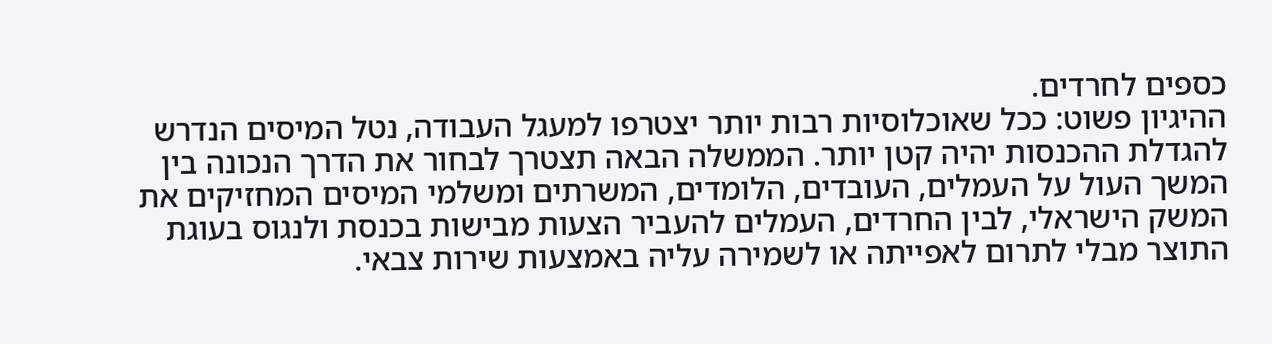כספים לחרדים.
ההיגיון פשוט: ככל שאוכלוסיות רבות יותר יצטרפו למעגל העבודה, נטל המיסים הנדרש להגדלת ההכנסות יהיה קטן יותר. הממשלה הבאה תצטרך לבחור את הדרך הנכונה בין המשך העול על העמלים, העובדים, הלומדים, המשרתים ומשלמי המיסים המחזיקים את המשק הישראלי, לבין החרדים, העמלים להעביר הצעות מבישות בכנסת ולנגוס בעוגת התוצר מבלי לתרום לאפייתה או לשמירה עליה באמצעות שירות צבאי.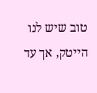טוב שיש לנו הייטק, אך עד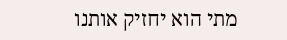מתי הוא יחזיק אותנו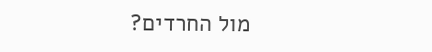מול החרדים?